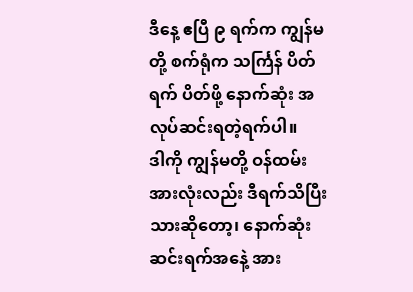ဒီနေ့ ဧပြီ ၉ ရက်က ကျွန်မတို့ စက်ရုံက သင်္ကြန် ပိတ်ရက် ပိတ်ဖို့ နောက်ဆုံး အလုပ်ဆင်းရတဲ့ရက်ပါ။
ဒါကို ကျွန်မတို့ ဝန်ထမ်းအားလုံးလည်း ဒီရက်သိပြီးသားဆိုတော့၊ နောက်ဆုံးဆင်းရက်အနေဲ့ အား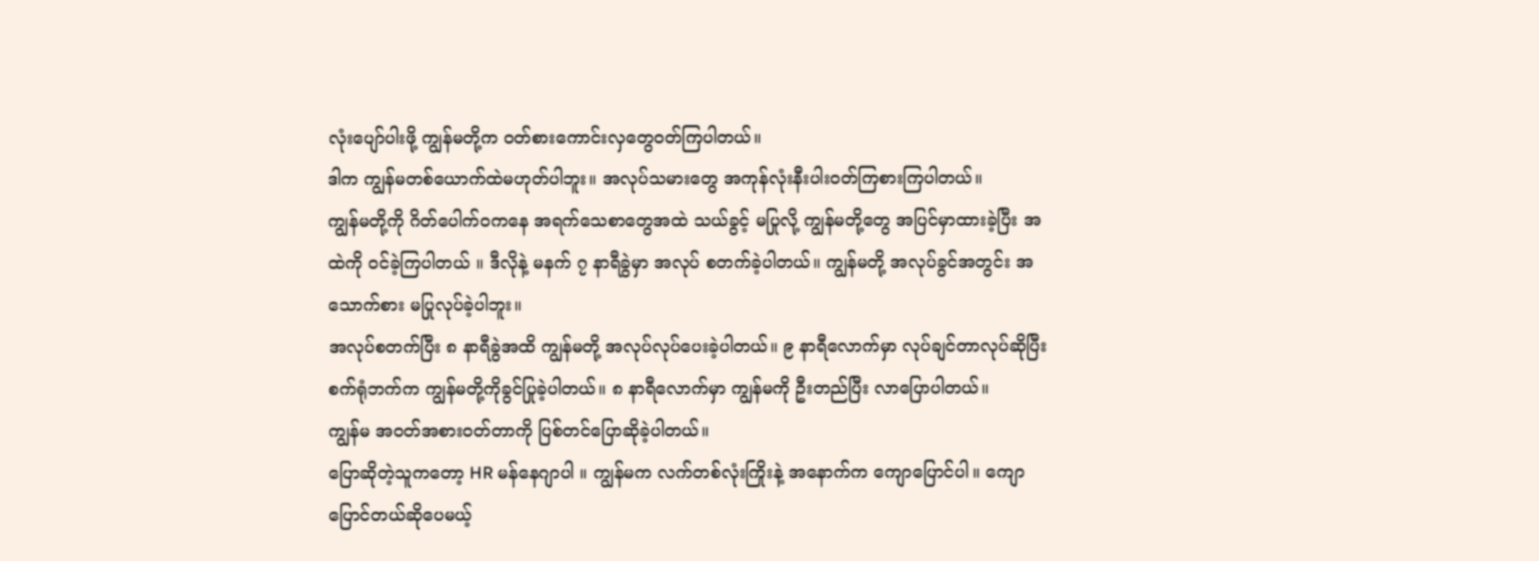လုံးပျော်ပါးဖို့ ကျွန်မတို့က ဝတ်စားကောင်းလှတွေဝတ်ကြပါတယ်။
ဒါက ကျွန်မတစ်ယောက်ထဲမဟုတ်ပါဘူး။ အလုပ်သမားတွေ အကုန်လုံးနီးပါးဝတ်ကြစားကြပါတယ်။
ကျွန်မတို့ကို ဂိတ်ပေါက်ဝကနေ အရက်သေစာတွေအထဲ သယ်ခွင့် မပြုလို့ ကျွန်မတို့တွေ အပြင်မှာထားခဲ့ပြီး အထဲကို ဝင်ခဲ့ကြပါတယ် ။ ဒီလိုနဲ့ မနက် ၇ နာရီခွဲမှာ အလုပ် စတက်ခဲ့ပါတယ်။ ကျွန်မတို့ အလုပ်ခွင်အတွင်း အသောက်စား မပြုလုပ်ခဲ့ပါဘူး။
အလုပ်စတက်ပြီး ၈ နာရီခွဲအထိ ကျွန်မတို့ အလုပ်လုပ်ပေးခဲ့ပါတယ်။ ၉ နာရီလောက်မှာ လုပ်ချင်တာလုပ်ဆိုပြီး စက်ရုံဘက်က ကျွန်မတို့ကိုခွင်ပြုခဲ့ပါတယ်။ ၈ နာရီလောက်မှာ ကျွန်မကို ဦးတည်ပြီး လာပြောပါတယ်။
ကျွန်မ အဝတ်အစားဝတ်တာကို ပြစ်တင်ပြောဆိုခဲ့ပါတယ်။
ပြောဆိုတဲ့သူကတော့ HR မန်နေဂျာပါ ။ ကျွန်မက လက်တစ်လုံးကြိုးနဲ့ အနောက်က ကျောပြောင်ပါ။ ကျောပြောင်တယ်ဆိုပေမယ့်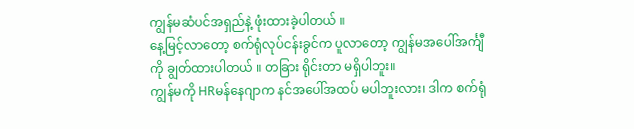ကျွန်မဆံပင်အရှည်နဲ့ ဖုံးထားခဲ့ပါတယ် ။
နေ့မြင့်လာတော့ စက်ရုံလုပ်ငန်းခွင်က ပူလာတော့ ကျွန်မအပေါ်အင်္ကျီကို ချွတ်ထားပါတယ် ။ တခြား ရိုင်းတာ မရှိပါဘူး။
ကျွန်မကို HRမန်နေဂျာက နင်အပေါ်အထပ် မပါဘူးလား၊ ဒါက စက်ရုံ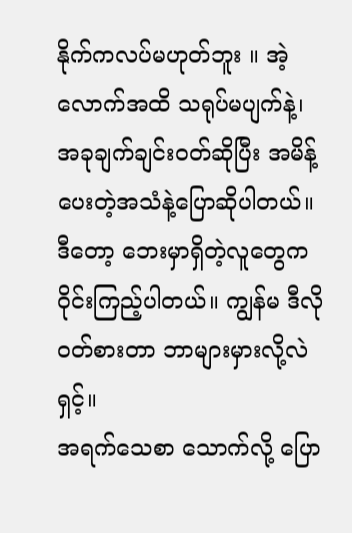နိုက်ကလပ်မဟုတ်ဘူး ။ အဲ့လောက်အထိ သရုပ်မပျက်နဲ့၊ အခုချက်ချင်းဝတ်ဆိုပြီး အမိန့်ပေးတဲ့အသံနဲ့ပြောဆိုပါတယ်။
ဒီတော့ ဘေးမှာရှိတဲ့လူတွေက ဝိုင်းကြည့်ပါတယ်။ ကျွန်မ ဒီလိုဝတ်စားတာ ဘာများမှားလို့လဲရှင့်။
အရက်သေစာ သောက်လို့ ပြော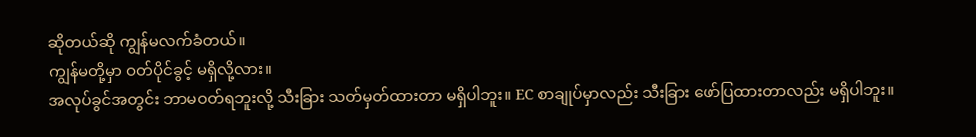ဆိုတယ်ဆို ကျွန်မလက်ခံတယ်။
ကျွန်မတို့မှာ ဝတ်ပိုင်ခွင့် မရှိလို့လား။
အလုပ်ခွင်အတွင်း ဘာမဝတ်ရဘူးလို့ သီးခြား သတ်မှတ်ထားတာ မရှိပါဘူး။ EC စာချုပ်မှာလည်း သီးခြား ဖော်ပြထားတာလည်း မရှိပါဘူး။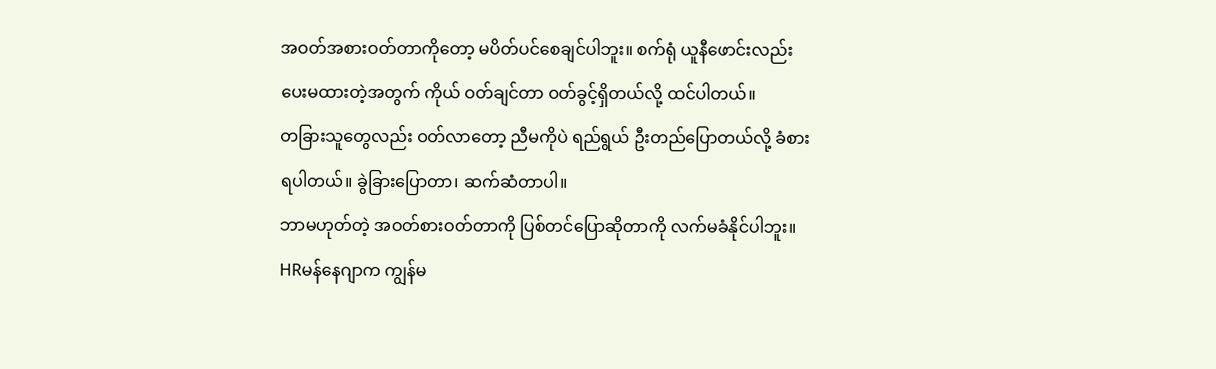အဝတ်အစားဝတ်တာကိုတော့ မပိတ်ပင်စေချင်ပါဘူး။ စက်ရုံ ယူနီဖောင်းလည်း ပေးမထားတဲ့အတွက် ကိုယ် ဝတ်ချင်တာ ဝတ်ခွင့်ရှိတယ်လို့ ထင်ပါတယ်။
တခြားသူတွေလည်း ဝတ်လာတော့ ညီမကိုပဲ ရည်ရွယ် ဦးတည်ပြောတယ်လို့ ခံစားရပါတယ်။ ခွဲခြားပြောတာ၊ ဆက်ဆံတာပါ။
ဘာမဟုတ်တဲ့ အဝတ်စားဝတ်တာကို ပြစ်တင်ပြောဆိုတာကို လက်မခံနိုင်ပါဘူး။
HRမန်နေဂျာက ကျွန်မ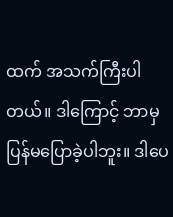ထက် အသက်ကြီးပါတယ်။ ဒါကြောင့် ဘာမှပြန်မပြောခဲ့ပါဘူး။ ဒါပေ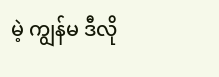မဲ့ ကျွန်မ ဒီလို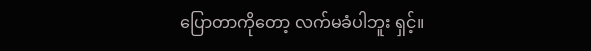ပြောတာကိုတော့ လက်မခံပါဘူး ရှင့်။